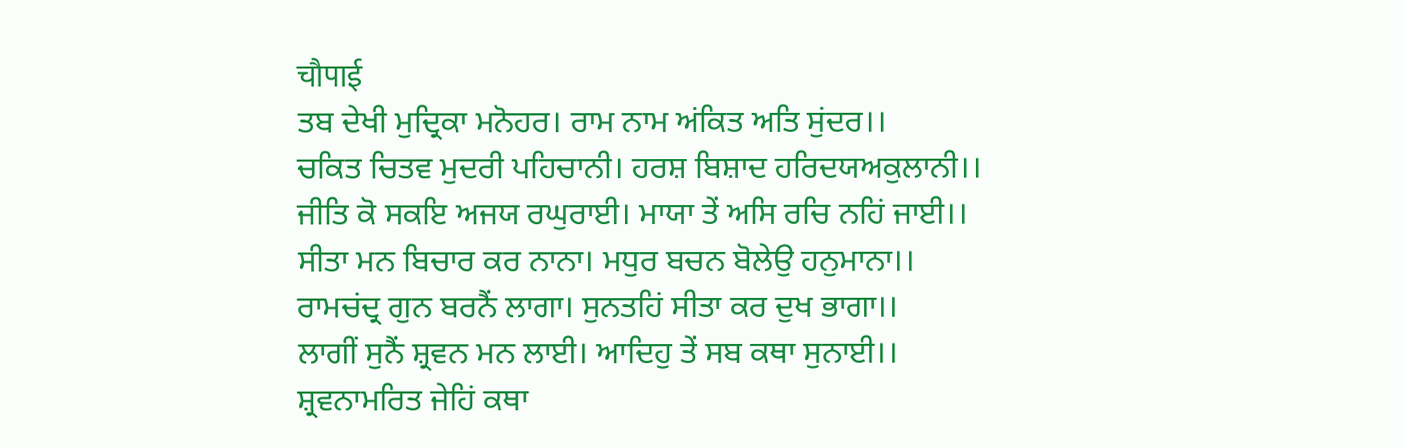चौपाई
ਤਬ ਦੇਖੀ ਮੁਦ੍ਰਿਕਾ ਮਨੋਹਰ। ਰਾਮ ਨਾਮ ਅਂਕਿਤ ਅਤਿ ਸੁਂਦਰ।।
ਚਕਿਤ ਚਿਤਵ ਮੁਦਰੀ ਪਹਿਚਾਨੀ। ਹਰਸ਼ ਬਿਸ਼ਾਦ ਹਰਿਦਯਅਕੁਲਾਨੀ।।
ਜੀਤਿ ਕੋ ਸਕਇ ਅਜਯ ਰਘੁਰਾਈ। ਮਾਯਾ ਤੇਂ ਅਸਿ ਰਚਿ ਨਹਿਂ ਜਾਈ।।
ਸੀਤਾ ਮਨ ਬਿਚਾਰ ਕਰ ਨਾਨਾ। ਮਧੁਰ ਬਚਨ ਬੋਲੇਉ ਹਨੁਮਾਨਾ।।
ਰਾਮਚਂਦ੍ਰ ਗੁਨ ਬਰਨੈਂ ਲਾਗਾ। ਸੁਨਤਹਿਂ ਸੀਤਾ ਕਰ ਦੁਖ ਭਾਗਾ।।
ਲਾਗੀਂ ਸੁਨੈਂ ਸ਼੍ਰਵਨ ਮਨ ਲਾਈ। ਆਦਿਹੁ ਤੇਂ ਸਬ ਕਥਾ ਸੁਨਾਈ।।
ਸ਼੍ਰਵਨਾਮਰਿਤ ਜੇਹਿਂ ਕਥਾ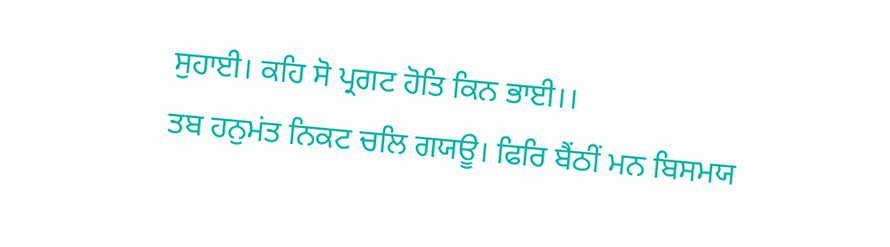ਸੁਹਾਈ। ਕਹਿ ਸੋ ਪ੍ਰਗਟ ਹੋਤਿ ਕਿਨ ਭਾਈ।।
ਤਬ ਹਨੁਮਂਤ ਨਿਕਟ ਚਲਿ ਗਯਊ। ਫਿਰਿ ਬੈਂਠੀਂ ਮਨ ਬਿਸਮਯ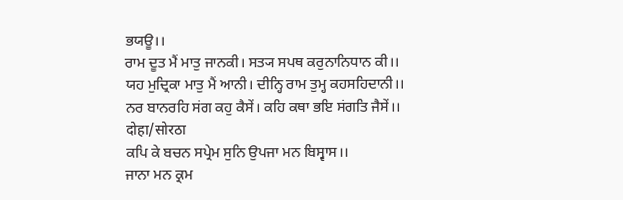ਭਯਊ।।
ਰਾਮ ਦੂਤ ਮੈਂ ਮਾਤੁ ਜਾਨਕੀ। ਸਤ੍ਯ ਸਪਥ ਕਰੁਨਾਨਿਧਾਨ ਕੀ।।
ਯਹ ਮੁਦ੍ਰਿਕਾ ਮਾਤੁ ਮੈਂ ਆਨੀ। ਦੀਨ੍ਹਿ ਰਾਮ ਤੁਮ੍ਹ ਕਹਸਹਿਦਾਨੀ।।
ਨਰ ਬਾਨਰਹਿ ਸਂਗ ਕਹੁ ਕੈਸੇਂ। ਕਹਿ ਕਥਾ ਭਇ ਸਂਗਤਿ ਜੈਸੇਂ।।
दोहा/सोरठा
ਕਪਿ ਕੇ ਬਚਨ ਸਪ੍ਰੇਮ ਸੁਨਿ ਉਪਜਾ ਮਨ ਬਿਸ੍ਵਾਸ।।
ਜਾਨਾ ਮਨ ਕ੍ਰਮ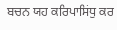ਬਚਨ ਯਹ ਕਰਿਪਾਸਿਂਧੁ ਕਰ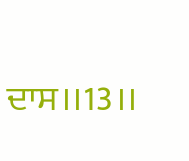ਦਾਸ।।13।।